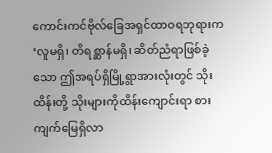ကောင်းကင်ဗိုလ်ခြေအရှင်ထာဝရဘုရားက ‘လူမရှိ၊ တိရစ္ဆာန်မရှိ၊ ဆိတ်ညံရာဖြစ်ခဲ့သော ဤအရပ်ရှိမြို့ရွာအားလုံးတွင် သိုးထိန်းတို့ သိုးများကိုထိန်းကျောင်းရာ စားကျက်မြေရှိလာ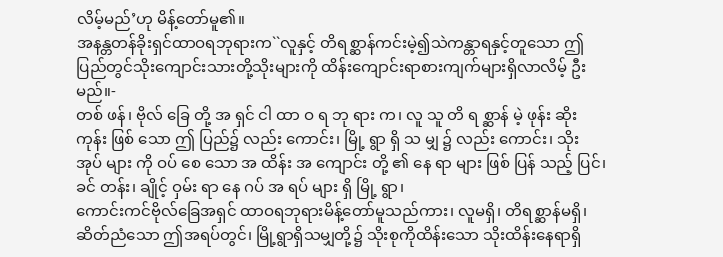လိမ့်မည်’ဟု မိန့်တော်မူ၏။
အနန္တတန်ခိုးရှင်ထာဝရဘုရားက``လူနှင့် တိရစ္ဆာန်ကင်းမဲ့၍သဲကန္တာရနှင့်တူသော ဤ ပြည်တွင်သိုးကျောင်းသားတို့သိုးများကို ထိန်းကျောင်းရာစားကျက်များရှိလာလိမ့် ဦးမည်။-
တစ် ဖန်၊ ဗိုလ် ခြေ တို့ အ ရှင် ငါ ထာ ဝ ရ ဘု ရား က၊ လူ သူ တိ ရ စ္ဆာန် မဲ့ ဖုန်း ဆိုး ကုန်း ဖြစ် သော ဤ ပြည်၌ လည်း ကောင်း၊ မြို့ ရွာ ရှိ သ မျှ ၌ လည်း ကောင်း၊ သိုး အုပ် များ ကို ဝပ် စေ သော အ ထိန်း အ ကျောင်း တို့ ၏ နေ ရာ များ ဖြစ် ပြန် သည့် ပြင်၊ ခင် တန်း၊ ချိုင့် ဝှမ်း ရာ နေ ဂပ် အ ရပ် များ ရှိ မြို့ ရွာ၊
ကောင်းကင်ဗိုလ်ခြေအရှင် ထာဝရဘုရားမိန့်တော်မူသည်ကား၊ လူမရှိ၊ တိရစ္ဆာန်မရှိ၊ ဆိတ်ညံသော ဤအရပ်တွင်၊ မြို့ရွာရှိသမျှတို့၌ သိုးစုကိုထိန်းသော သိုးထိန်းနေရာရှိ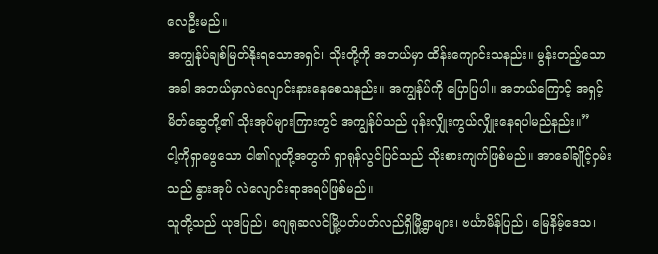လေဦးမည်။
အကျွန်ုပ်ချစ်မြတ်နိုးရသောအရှင်၊ သိုးတို့ကို အဘယ်မှာ ထိန်းကျောင်းသနည်း။ မွန်းတည့်သောအခါ အဘယ်မှာလဲလျောင်းနားနေစေသနည်း။ အကျွန်ုပ်ကို ပြောပြပါ။ အဘယ်ကြောင့် အရှင့်မိတ်ဆွေတို့၏ သိုးအုပ်များကြားတွင် အကျွန်ုပ်သည် ပုန်းလျှိုးကွယ်လျှိုးနေရပါမည်နည်း။”
ငါ့ကိုရှာဖွေသော ငါ၏လူတို့အတွက် ရှာရုန်လွင်ပြင်သည် သိုးစားကျက်ဖြစ်မည်။ အာခေါ်ချိုင့်ဝှမ်းသည် နွားအုပ် လဲလျောင်းရာအရပ်ဖြစ်မည်။
သူတို့သည် ယုဒပြည်၊ ဂျေရုဆလင်မြို့ပတ်ပတ်လည်ရှိမြို့ရွာများ၊ ဗင်္ယာမိန်ပြည်၊ မြေနိမ့်ဒေသ၊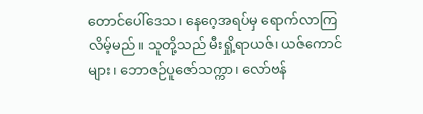တောင်ပေါ်ဒေသ၊ နေဂေ့အရပ်မှ ရောက်လာကြလိမ့်မည်။ သူတို့သည် မီးရှို့ရာယဇ်၊ ယဇ်ကောင်များ၊ ဘောဇဉ်ပူဇော်သက္ကာ၊ လော်ဗန်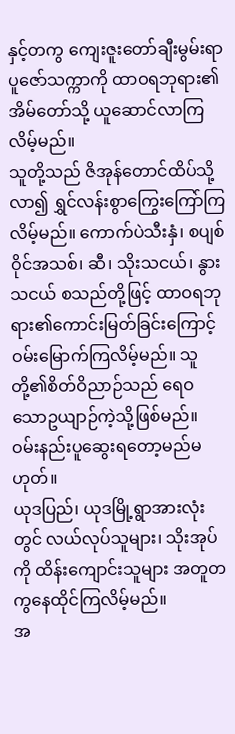နှင့်တကွ ကျေးဇူးတော်ချီးမွမ်းရာပူဇော်သက္ကာကို ထာဝရဘုရား၏အိမ်တော်သို့ ယူဆောင်လာကြလိမ့်မည်။
သူတို့သည် ဇိအုန်တောင်ထိပ်သို့လာ၍ ရွှင်လန်းစွာကြွေးကြော်ကြလိမ့်မည်။ ကောက်ပဲသီးနှံ၊ စပျစ်ဝိုင်အသစ်၊ ဆီ၊ သိုးသငယ်၊ နွားသငယ် စသည်တို့ဖြင့် ထာဝရဘုရား၏ကောင်းမြတ်ခြင်းကြောင့် ဝမ်းမြောက်ကြလိမ့်မည်။ သူတို့၏စိတ်ဝိညာဉ်သည် ရေဝသောဥယျာဉ်ကဲ့သို့ဖြစ်မည်။ ဝမ်းနည်းပူဆွေးရတော့မည်မဟုတ်။
ယုဒပြည်၊ ယုဒမြို့ရွာအားလုံးတွင် လယ်လုပ်သူများ၊ သိုးအုပ်ကို ထိန်းကျောင်းသူများ အတူတကွနေထိုင်ကြလိမ့်မည်။
အ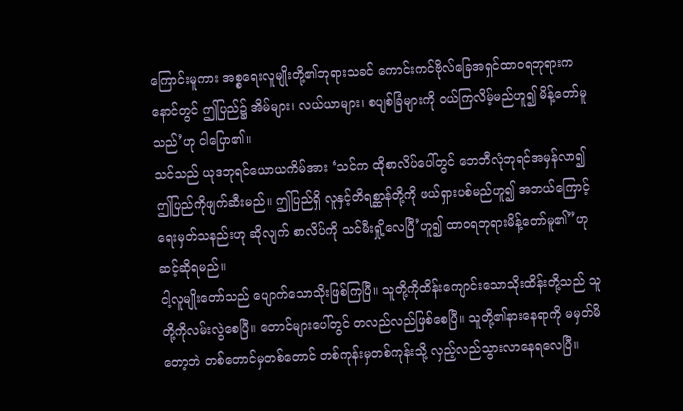ကြောင်းမူကား အစ္စရေးလူမျိုးတို့၏ဘုရားသခင် ကောင်းကင်ဗိုလ်ခြေအရှင်ထာဝရဘုရားက နောင်တွင် ဤပြည်၌ အိမ်များ၊ လယ်ယာများ၊ စပျစ်ခြံများကို ဝယ်ကြလိမ့်မည်ဟူ၍ မိန့်တော်မူသည်’ဟု ငါပြော၏။
သင်သည် ယုဒဘုရင်ယောယကိမ်အား ‘သင်က ထိုစာလိပ်ပေါ်တွင် ဘေဘီလုံဘုရင်အမှန်လာ၍ ဤပြည်ကိုဖျက်ဆီးမည်။ ဤပြည်ရှိ လူနှင့်တိရစ္ဆာန်တို့ကို ဖယ်ရှားပစ်မည်ဟူ၍ အဘယ်ကြောင့် ရေးမှတ်သနည်းဟု ဆိုလျက် စာလိပ်ကို သင်မီးရှို့လေပြီ’ဟူ၍ ထာဝရဘုရားမိန့်တော်မူ၏”ဟု ဆင့်ဆိုရမည်။
ငါ့လူမျိုးတော်သည် ပျောက်သောသိုးဖြစ်ကြပြီ။ သူတို့ကိုထိန်းကျောင်းသောသိုးထိန်းတို့သည် သူတို့ကိုလမ်းလွဲစေပြီ။ တောင်များပေါ်တွင် တလည်လည်ဖြစ်စေပြီ။ သူတို့၏နားနေရာကို မမှတ်မိတော့ဘဲ တစ်တောင်မှတစ်တောင် တစ်ကုန်းမှတစ်ကုန်းသို့ လှည့်လည်သွားလာနေရလေပြီ။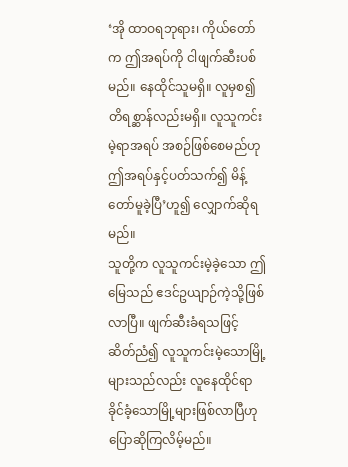‘အို ထာဝရဘုရား၊ ကိုယ်တော်က ဤအရပ်ကို ငါဖျက်ဆီးပစ်မည်။ နေထိုင်သူမရှိ။ လူမှစ၍ တိရစ္ဆာန်လည်းမရှိ။ လူသူကင်းမဲ့ရာအရပ် အစဉ်ဖြစ်စေမည်ဟု ဤအရပ်နှင့်ပတ်သက်၍ မိန့်တော်မူခဲ့ပြီ’ဟူ၍ လျှောက်ဆိုရမည်။
သူတို့က လူသူကင်းမဲ့ခဲ့သော ဤမြေသည် ဧဒင်ဥယျာဉ်ကဲ့သို့ဖြစ်လာပြီ။ ဖျက်ဆီးခံရသဖြင့် ဆိတ်ညံ၍ လူသူကင်းမဲ့သောမြို့များသည်လည်း လူနေထိုင်ရာခိုင်ခံ့သောမြို့များဖြစ်လာပြီဟု ပြောဆိုကြလိမ့်မည်။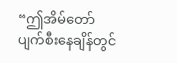“ဤအိမ်တော် ပျက်စီးနေချိန်တွင်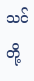သင်တို့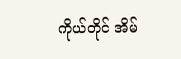ကိုယ်တိုင် အိမ်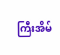ကြီးအိမ်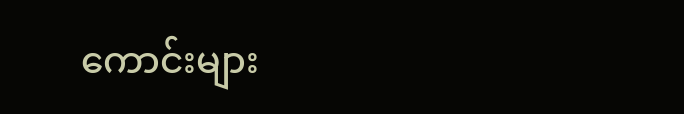ကောင်းများ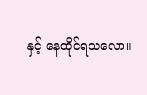နှင့် နေထိုင်ရသလော။